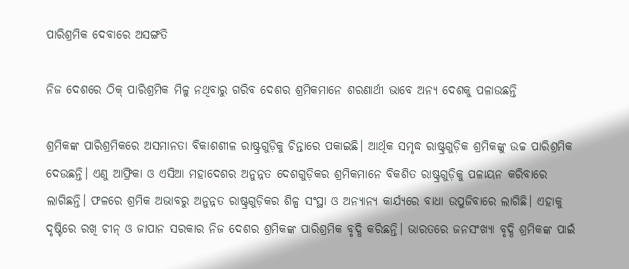ପାରିଶ୍ରମିକ ଦେବାରେ ଅସଙ୍ଗତି

ନିଜ ଦେଶରେ ଠିକ୍‌ ପାରିଶ୍ରମିକ ମିଳୁ ନଥିବାରୁ ଗରିବ ଦେଶର ଶ୍ରମିକମାନେ ଶରଣାର୍ଥୀ ଭାବେ ଅନ୍ୟ ଦେଶକୁ ପଳାଉଛନ୍ତି

ଶ୍ରମିକଙ୍କ ପାରିଶ୍ରମିକରେ ଅସମାନତା ବିକାଶଶୀଳ ରାଷ୍ଟ୍ରଗୁଡ଼ିକୁ ଚିନ୍ତାରେ ପକାଇଛି। ଆର୍ଥିକ ସମୃଦ୍ଧ ରାଷ୍ଟ୍ରଗୁଡ଼ିକ ଶ୍ରମିକଙ୍କୁ ଉଚ୍ଚ ପାରିଶ୍ରମିକ ଦେଉଛନ୍ତି। ଏଣୁ ଆଫ୍ରିକା ଓ ଏସିଆ ମହାଦେଶର ଅନୁନ୍ନତ ଦେଶଗୁଡ଼ିକର ଶ୍ରମିକମାନେ ବିକଶିତ ରାଷ୍ଟ୍ରଗୁଡ଼ିକୁ ପଳାୟନ କରିବାରେ ଲାଗିଛନ୍ତି। ଫଳରେ ଶ୍ରମିକ ଅଭାବରୁ ଅନୁନ୍ନତ ରାଷ୍ଟ୍ରଗୁଡ଼ିକର ଶିଳ୍ପ ସଂସ୍ଥା ଓ ଅନ୍ୟାନ୍ୟ କାର୍ଯ୍ୟରେ ବାଧା ଉପୁଜିବାରେ ଲାଗିଛି। ଏହାକୁ ଦୃଷ୍ଟିରେ ରଖି ଚୀନ୍‌ ଓ ଜାପାନ ସରକାର ନିଜ ଦେଶର ଶ୍ରମିକଙ୍କ ପାରିଶ୍ରମିକ ବୃଦ୍ଧି କରିଛନ୍ତି। ଭାରତ‌ରେ ଜନସଂଖ୍ୟା ବୃଦ୍ଧି ଶ୍ରମିକଙ୍କ ପାଇଁ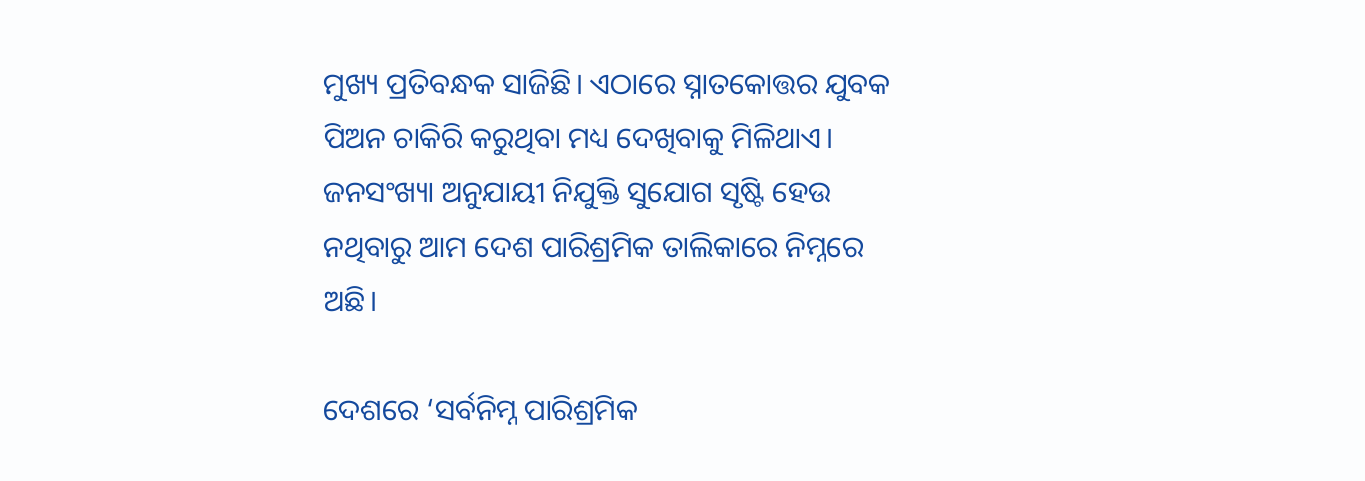ମୁଖ୍ୟ ପ୍ରତିବନ୍ଧକ ସାଜିଛି। ଏଠାରେ ସ୍ନାତକୋତ୍ତର ଯୁବକ ପିଅନ ଚାକିରି କରୁଥିବା ମଧ୍ୟ ଦେଖିବାକୁ ମିଳିଥାଏ। ଜନସଂଖ୍ୟା ଅନୁଯାୟୀ ନିଯୁକ୍ତି ସୁଯୋଗ ସୃଷ୍ଟି ହେଉ ନଥିବାରୁ ଆମ ଦେଶ ପାରିଶ୍ରମିକ ତାଲିକାରେ ନିମ୍ନରେ ଅଛି।

ଦେଶରେ ‘ସର୍ବନିମ୍ନ ପାରିଶ୍ରମିକ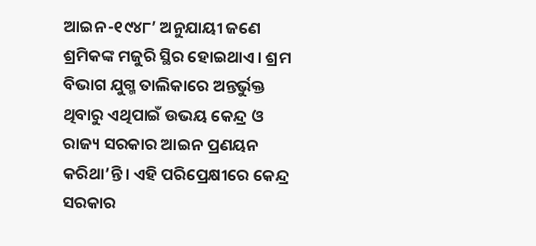ଆଇନ-୧୯୪୮’ ଅନୁଯାୟୀ ଜଣେ ଶ୍ରମିକଙ୍କ ମଜୁରି ସ୍ଥିର ହୋଇଥାଏ। ଶ୍ରମ ବିଭାଗ ଯୁଗ୍ମ ତାଲିକାରେ ଅନ୍ତର୍ଭୁକ୍ତ ଥିବାରୁ ଏଥିପାଇଁ ଉଭୟ କେନ୍ଦ୍ର ଓ ରାଜ୍ୟ ସରକାର ଆଇନ ପ୍ରଣୟନ କରିଥା’ନ୍ତି। ଏହି ପରିପ୍ରେକ୍ଷୀରେ କେନ୍ଦ୍ର ସରକାର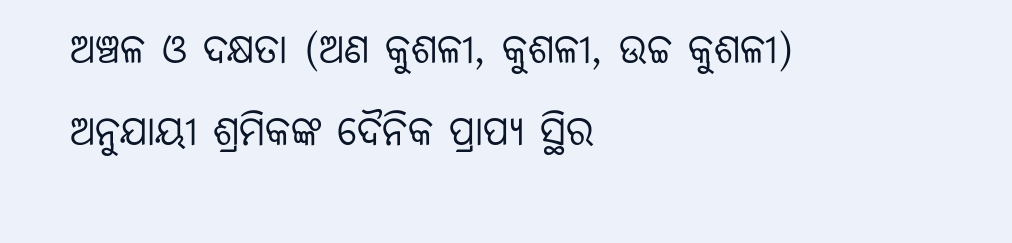ଅଞ୍ଚଳ ଓ ଦକ୍ଷତା (ଅଣ କୁଶଳୀ, କୁଶଳୀ, ଉଚ୍ଚ କୁଶଳୀ) ଅନୁଯାୟୀ ଶ୍ରମିକଙ୍କ ଦୈନିକ ପ୍ରାପ୍ୟ ସ୍ଥିର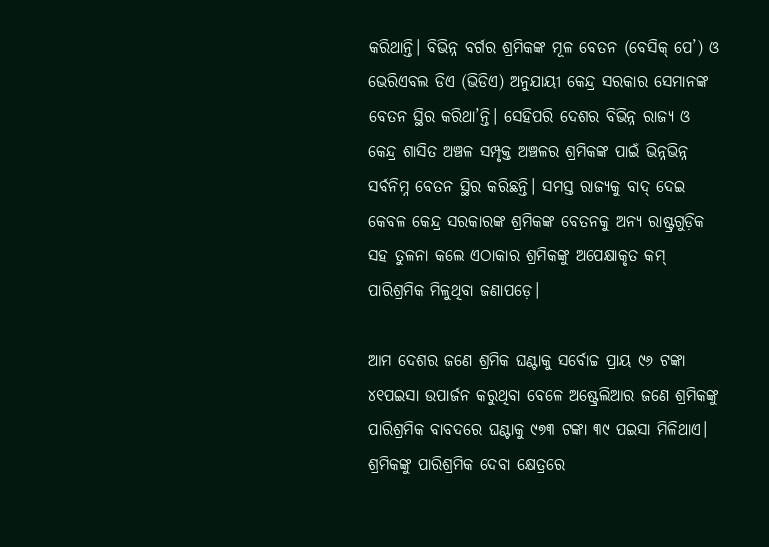କରିଥାନ୍ତି। ବିଭିନ୍ନ ବର୍ଗର ଶ୍ରମିକଙ୍କ ମୂଳ ବେତନ (ବେସିକ୍‌ ପେ’) ଓ ଭେରିଏବଲ ଡିଏ (ଭିଡିଏ) ଅନୁଯାୟୀ କେନ୍ଦ୍ର ସରକାର ସେମାନଙ୍କ ବେତନ ସ୍ଥିର କରିଥା’ନ୍ତି। ସେହିପରି ଦେଶର ବିଭିନ୍ନ ରାଜ୍ୟ ଓ କେନ୍ଦ୍ର ଶାସିତ ଅଞ୍ଚଳ ସମ୍ପୃକ୍ତ ଅଞ୍ଚଳର ଶ୍ରମିକଙ୍କ ପାଇଁ ଭିନ୍ନଭିନ୍ନ ସର୍ବନିମ୍ନ ବେତନ ସ୍ଥିର କରିଛନ୍ତି। ସମସ୍ତ ରାଜ୍ୟକୁ ବାଦ୍‌ ଦେଇ କେବଳ କେନ୍ଦ୍ର ସରକାରଙ୍କ ଶ୍ରମିକଙ୍କ ବେତନକୁ ଅନ୍ୟ ରାଷ୍ଟ୍ରଗୁଡ଼ିକ ସହ ତୁଳନା କଲେ ଏଠାକାର ଶ୍ରମିକଙ୍କୁ ଅପେକ୍ଷାକୃତ କମ୍‌ ପାରିଶ୍ରମିକ ମିଳୁଥିବା ଜଣାପଡ଼େ।

ଆମ ଦେଶର ଜଣେ ଶ୍ରମିକ ଘଣ୍ଟାକୁ ସର୍ବୋଚ୍ଚ ପ୍ରାୟ ୯୬ ଟଙ୍କା ୪୧ପଇସା ଉପାର୍ଜନ କରୁଥିବା ବେଳେ ଅଷ୍ଟ୍ରେଲିଆର ଜଣେ ଶ୍ରମିକଙ୍କୁ ପାରିଶ୍ରମିକ ବାବଦରେ ଘଣ୍ଟାକୁ ୯୭୩ ଟଙ୍କା ୩୯ ପଇସା ମିଳିଥାଏ। ଶ୍ରମିକଙ୍କୁ ପାରିଶ୍ରମିକ ଦେବା କ୍ଷେତ୍ରରେ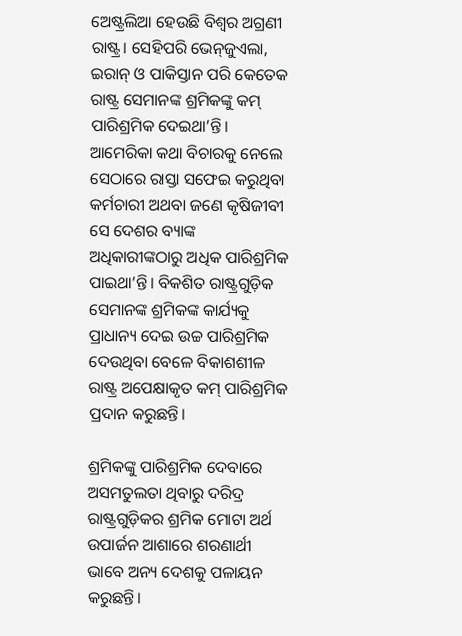ଅ‌େ‌ଷ୍ଟ୍ରଲିଆ ହେଉଛି ବିଶ୍ବର ଅଗ୍ରଣୀ ରାଷ୍ଟ୍ର। ସେହିପରି ଭେନ୍‌ଜୁଏଲା, ଇରାନ୍‌ ଓ ପାକିସ୍ତାନ ପରି କେତେକ ରାଷ୍ଟ୍ର ସେମାନଙ୍କ ଶ୍ରମିକଙ୍କୁ କମ୍‌ ପାରିଶ୍ରମିକ ଦେଇଥା’ନ୍ତି। ଆମେରିକା କଥା ବିଚାରକୁ ନେଲେ ସେଠାରେ ରାସ୍ତା ସଫେଇ କରୁଥିବା କର୍ମଚାରୀ ଅଥବା ଜଣେ କୃଷିଜୀବୀ ସେ ଦେଶର ବ୍ୟାଙ୍କ ଅଧିକାରୀଙ୍କଠାରୁ ଅଧିକ ପାରିଶ୍ରମିକ ପାଇଥା’ନ୍ତି। ବିକଶିତ ରାଷ୍ଟ୍ରଗୁଡ଼ିକ ସେମାନଙ୍କ ଶ୍ରମିକଙ୍କ କାର୍ଯ୍ୟକୁ ପ୍ରାଧାନ୍ୟ ଦେଇ ଉଚ୍ଚ ପାରିଶ୍ରମିକ ଦେଉଥିବା ବେଳେ ବିକାଶଶୀଳ ରାଷ୍ଟ୍ର ଅପେକ୍ଷାକୃତ କମ୍‌ ପାରିଶ୍ରମିକ ପ୍ରଦାନ କରୁଛନ୍ତି।

ଶ୍ରମିକଙ୍କୁ ପାରିଶ୍ରମିକ ଦେବାରେ ଅସମତୁଲତା ଥିବାରୁ ଦରିଦ୍ର ରାଷ୍ଟ୍ରଗୁଡ଼ିକର ଶ୍ରମିକ ମୋଟା ଅର୍ଥ ଉପାର୍ଜନ ଆଶାରେ ଶରଣାର୍ଥୀ ଭାବେ ଅନ୍ୟ ଦେଶକୁ ପଳାୟନ କରୁଛନ୍ତି।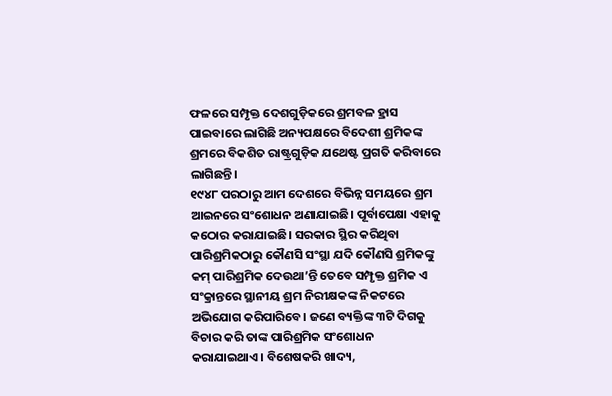ଫଳରେ ସମ୍ପୃକ୍ତ ଦେଶଗୁଡ଼ିକରେ ଶ୍ରମବଳ ହ୍ରାସ ପାଇବାରେ ଲାଗିଛି ଅନ୍ୟପକ୍ଷରେ ବିଦେଶୀ ଶ୍ରମିକଙ୍କ ଶ୍ରମରେ ବିକଶିତ ରାଷ୍ଟ୍ରଗୁଡ଼ିକ ଯଥେଷ୍ଟ ପ୍ରଗତି କରିବାରେ ଲାଗିଛନ୍ତି।
୧୯୪୮ ପରଠାରୁ ଆମ ଦେଶରେ ବିଭିନ୍ନ ସମୟରେ ଶ୍ରମ ଆଇନରେ ସଂଶୋଧନ ଅଣାଯାଇଛି। ପୂର୍ବାପେକ୍ଷା ଏହାକୁ କଠୋର କରାଯାଇଛି। ସରକାର ସ୍ଥିର କରିଥିବା ପାରିଶ୍ରମିକଠାରୁ କୌଣସି ସଂସ୍ଥା ଯଦି କୌଣସି ଶ୍ରମିକଙ୍କୁ କମ୍‌ ପାରିଶ୍ରମିକ ଦେଉଥା’ନ୍ତି ତେବେ ସମ୍ପୃକ୍ତ ଶ୍ରମିକ ଏ ସଂକ୍ରାନ୍ତରେ ସ୍ଥାନୀୟ ଶ୍ରମ ନିରୀକ୍ଷକଙ୍କ ନିକଟରେ ଅଭିଯୋଗ କରିପାରିବେ। ଜଣେ ବ୍ୟକ୍ତିଙ୍କ ୩ଟି ଦିଗକୁ ବିଚାର କରି ତାଙ୍କ ପାରିଶ୍ରମିକ ସଂଶୋଧନ କରାଯାଇଥାଏ। ବିଶେଷକରି ଖାଦ୍ୟ,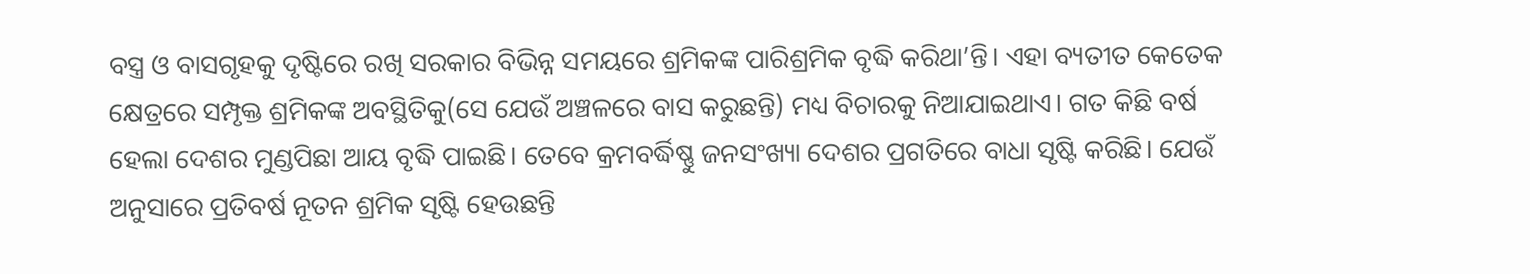ବସ୍ତ୍ର ଓ ବାସଗୃହକୁ ଦୃଷ୍ଟିରେ ରଖି ସରକାର ବିଭିନ୍ନ ସମୟରେ ଶ୍ରମିକଙ୍କ ପାରିଶ୍ରମିକ ବୃଦ୍ଧି କରିଥା’ନ୍ତି। ଏହା ବ୍ୟତୀତ କେତେକ କ୍ଷେତ୍ରରେ ସମ୍ପୃକ୍ତ ଶ୍ରମିକଙ୍କ ଅବସ୍ଥିତିକୁ(ସେ ଯେଉଁ ଅଞ୍ଚଳରେ ବାସ କରୁଛନ୍ତି) ମଧ୍ୟ ବିଚାରକୁ ନିଆଯାଇଥାଏ। ଗତ କିଛି ବର୍ଷ ହେଲା ଦେଶର ମୁଣ୍ଡପିଛା ଆୟ ବୃଦ୍ଧି ପାଇଛି। ତେବେ କ୍ରମବର୍ଦ୍ଧିଷ୍ଣୁ ଜନସଂଖ୍ୟା ଦେଶର ପ୍ରଗତିରେ ବାଧା ସୃଷ୍ଟି କରିଛି। ଯେଉଁ ଅନୁସାରେ ପ୍ରତିବର୍ଷ ନୂତନ ଶ୍ରମିକ ସୃଷ୍ଟି ହେଉଛନ୍ତି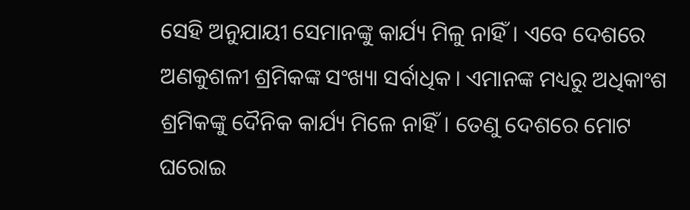ସେହି ଅନୁଯାୟୀ ସେମାନଙ୍କୁ କାର୍ଯ୍ୟ ମିଳୁ ନାହିଁ। ଏବେ ଦେଶରେ ଅଣକୁଶଳୀ ଶ୍ରମିକଙ୍କ ସଂଖ୍ୟା ସର୍ବାଧିକ। ଏମାନଙ୍କ ମଧ୍ୟରୁ ଅଧିକାଂଶ ଶ୍ରମିକଙ୍କୁ ଦୈନିକ କାର୍ଯ୍ୟ ମିଳେ ନାହିଁ। ତେଣୁ ଦେଶରେ ମୋଟ ଘରୋଇ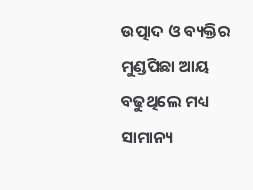ଉତ୍ପାଦ ଓ ବ୍ୟକ୍ତିର ମୁଣ୍ଡପିଛା ଆୟ ବଢୁଥିଲେ ମଧ୍ୟ ସାମାନ୍ୟ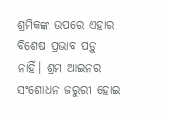ଶ୍ରମିକଙ୍କ ଉପରେ ଏହାର ବିଶେଷ ପ୍ରଭାବ ପଡ଼ୁ ନାହିଁ। ଶ୍ରମ ଆଇନର ସଂଶୋଧନ ଜରୁରୀ ହୋଇ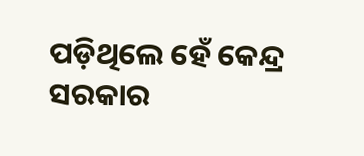ପଡ଼ିଥିଲେ ହେଁ କେନ୍ଦ୍ର ସରକାର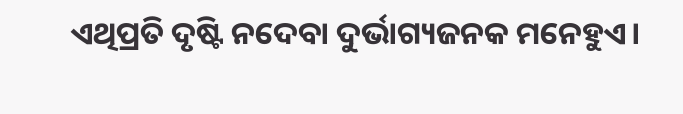ଏଥିପ୍ରତି ଦୃଷ୍ଟି ନଦେବା ଦୁର୍ଭାଗ୍ୟଜନକ ମନେହୁଏ।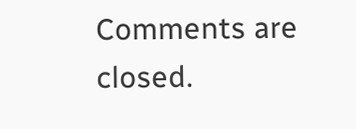Comments are closed.